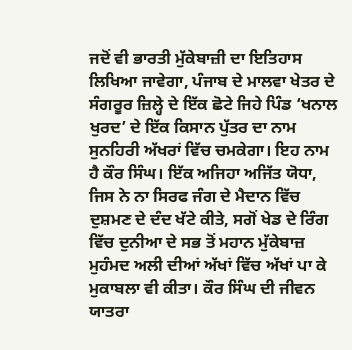ਜਦੋਂ ਵੀ ਭਾਰਤੀ ਮੁੱਕੇਬਾਜ਼ੀ ਦਾ ਇਤਿਹਾਸ ਲਿਖਿਆ ਜਾਵੇਗਾ, ਪੰਜਾਬ ਦੇ ਮਾਲਵਾ ਖੇਤਰ ਦੇ ਸੰਗਰੂਰ ਜ਼ਿਲ੍ਹੇ ਦੇ ਇੱਕ ਛੋਟੇ ਜਿਹੇ ਪਿੰਡ ‘ਖਨਾਲ ਖੁਰਦ’ ਦੇ ਇੱਕ ਕਿਸਾਨ ਪੁੱਤਰ ਦਾ ਨਾਮ ਸੁਨਹਿਰੀ ਅੱਖਰਾਂ ਵਿੱਚ ਚਮਕੇਗਾ। ਇਹ ਨਾਮ ਹੈ ਕੌਰ ਸਿੰਘ। ਇੱਕ ਅਜਿਹਾ ਅਜਿੱਤ ਯੋਧਾ, ਜਿਸ ਨੇ ਨਾ ਸਿਰਫ ਜੰਗ ਦੇ ਮੈਦਾਨ ਵਿੱਚ ਦੁਸ਼ਮਣ ਦੇ ਦੰਦ ਖੱਟੇ ਕੀਤੇ, ਸਗੋਂ ਖੇਡ ਦੇ ਰਿੰਗ ਵਿੱਚ ਦੁਨੀਆ ਦੇ ਸਭ ਤੋਂ ਮਹਾਨ ਮੁੱਕੇਬਾਜ਼ ਮੁਹੰਮਦ ਅਲੀ ਦੀਆਂ ਅੱਖਾਂ ਵਿੱਚ ਅੱਖਾਂ ਪਾ ਕੇ ਮੁਕਾਬਲਾ ਵੀ ਕੀਤਾ। ਕੌਰ ਸਿੰਘ ਦੀ ਜੀਵਨ ਯਾਤਰਾ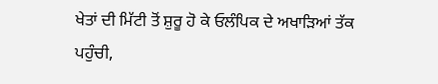ਖੇਤਾਂ ਦੀ ਮਿੱਟੀ ਤੋਂ ਸ਼ੁਰੂ ਹੋ ਕੇ ਓਲੰਪਿਕ ਦੇ ਅਖਾੜਿਆਂ ਤੱਕ ਪਹੁੰਚੀ,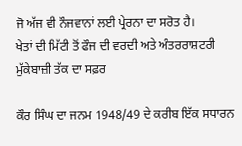ਜੋ ਅੱਜ ਵੀ ਨੌਜਵਾਨਾਂ ਲਈ ਪ੍ਰੇਰਨਾ ਦਾ ਸਰੋਤ ਹੈ।
ਖੇਤਾਂ ਦੀ ਮਿੱਟੀ ਤੋਂ ਫੌਜ ਦੀ ਵਰਦੀ ਅਤੇ ਅੰਤਰਰਾਸ਼ਟਰੀ ਮੁੱਕੇਬਾਜ਼ੀ ਤੱਕ ਦਾ ਸਫ਼ਰ

ਕੌਰ ਸਿੰਘ ਦਾ ਜਨਮ 1948/49 ਦੇ ਕਰੀਬ ਇੱਕ ਸਧਾਰਨ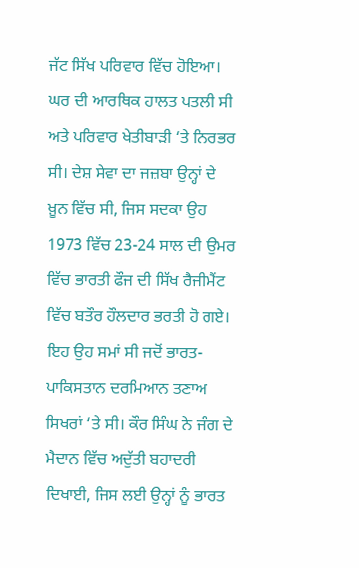ਜੱਟ ਸਿੱਖ ਪਰਿਵਾਰ ਵਿੱਚ ਹੋਇਆ। ਘਰ ਦੀ ਆਰਥਿਕ ਹਾਲਤ ਪਤਲੀ ਸੀ ਅਤੇ ਪਰਿਵਾਰ ਖੇਤੀਬਾੜੀ ‘ਤੇ ਨਿਰਭਰ ਸੀ। ਦੇਸ਼ ਸੇਵਾ ਦਾ ਜਜ਼ਬਾ ਉਨ੍ਹਾਂ ਦੇ ਖ਼ੂਨ ਵਿੱਚ ਸੀ, ਜਿਸ ਸਦਕਾ ਉਹ 1973 ਵਿੱਚ 23-24 ਸਾਲ ਦੀ ਉਮਰ ਵਿੱਚ ਭਾਰਤੀ ਫੌਜ ਦੀ ਸਿੱਖ ਰੈਜੀਮੈਂਟ ਵਿੱਚ ਬਤੌਰ ਹੌਲਦਾਰ ਭਰਤੀ ਹੋ ਗਏ। ਇਹ ਉਹ ਸਮਾਂ ਸੀ ਜਦੋਂ ਭਾਰਤ-ਪਾਕਿਸਤਾਨ ਦਰਮਿਆਨ ਤਣਾਅ ਸਿਖਰਾਂ ‘ਤੇ ਸੀ। ਕੌਰ ਸਿੰਘ ਨੇ ਜੰਗ ਦੇ ਮੈਦਾਨ ਵਿੱਚ ਅਦੁੱਤੀ ਬਹਾਦਰੀ ਦਿਖਾਈ, ਜਿਸ ਲਈ ਉਨ੍ਹਾਂ ਨੂੰ ਭਾਰਤ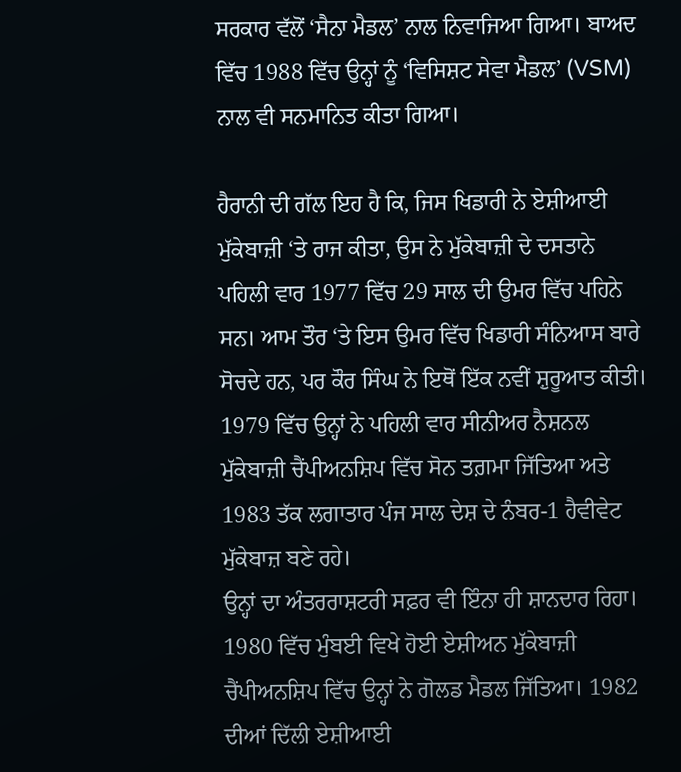ਸਰਕਾਰ ਵੱਲੋਂ ‘ਸੈਨਾ ਮੈਡਲ’ ਨਾਲ ਨਿਵਾਜਿਆ ਗਿਆ। ਬਾਅਦ ਵਿੱਚ 1988 ਵਿੱਚ ਉਨ੍ਹਾਂ ਨੂੰ ‘ਵਿਸਿਸ਼ਟ ਸੇਵਾ ਮੈਡਲ’ (VSM) ਨਾਲ ਵੀ ਸਨਮਾਨਿਤ ਕੀਤਾ ਗਿਆ।

ਹੈਰਾਨੀ ਦੀ ਗੱਲ ਇਹ ਹੈ ਕਿ, ਜਿਸ ਖਿਡਾਰੀ ਨੇ ਏਸ਼ੀਆਈ ਮੁੱਕੇਬਾਜ਼ੀ ‘ਤੇ ਰਾਜ ਕੀਤਾ, ਉਸ ਨੇ ਮੁੱਕੇਬਾਜ਼ੀ ਦੇ ਦਸਤਾਨੇ ਪਹਿਲੀ ਵਾਰ 1977 ਵਿੱਚ 29 ਸਾਲ ਦੀ ਉਮਰ ਵਿੱਚ ਪਹਿਨੇ ਸਨ। ਆਮ ਤੌਰ ‘ਤੇ ਇਸ ਉਮਰ ਵਿੱਚ ਖਿਡਾਰੀ ਸੰਨਿਆਸ ਬਾਰੇ ਸੋਚਦੇ ਹਨ, ਪਰ ਕੌਰ ਸਿੰਘ ਨੇ ਇਥੋਂ ਇੱਕ ਨਵੀਂ ਸ਼ੁਰੂਆਤ ਕੀਤੀ। 1979 ਵਿੱਚ ਉਨ੍ਹਾਂ ਨੇ ਪਹਿਲੀ ਵਾਰ ਸੀਨੀਅਰ ਨੈਸ਼ਨਲ ਮੁੱਕੇਬਾਜ਼ੀ ਚੈਂਪੀਅਨਸ਼ਿਪ ਵਿੱਚ ਸੋਨ ਤਗ਼ਮਾ ਜਿੱਤਿਆ ਅਤੇ 1983 ਤੱਕ ਲਗਾਤਾਰ ਪੰਜ ਸਾਲ ਦੇਸ਼ ਦੇ ਨੰਬਰ-1 ਹੈਵੀਵੇਟ ਮੁੱਕੇਬਾਜ਼ ਬਣੇ ਰਹੇ।
ਉਨ੍ਹਾਂ ਦਾ ਅੰਤਰਰਾਸ਼ਟਰੀ ਸਫ਼ਰ ਵੀ ਇੰਨਾ ਹੀ ਸ਼ਾਨਦਾਰ ਰਿਹਾ। 1980 ਵਿੱਚ ਮੁੰਬਈ ਵਿਖੇ ਹੋਈ ਏਸ਼ੀਅਨ ਮੁੱਕੇਬਾਜ਼ੀ ਚੈਂਪੀਅਨਸ਼ਿਪ ਵਿੱਚ ਉਨ੍ਹਾਂ ਨੇ ਗੋਲਡ ਮੈਡਲ ਜਿੱਤਿਆ। 1982 ਦੀਆਂ ਦਿੱਲੀ ਏਸ਼ੀਆਈ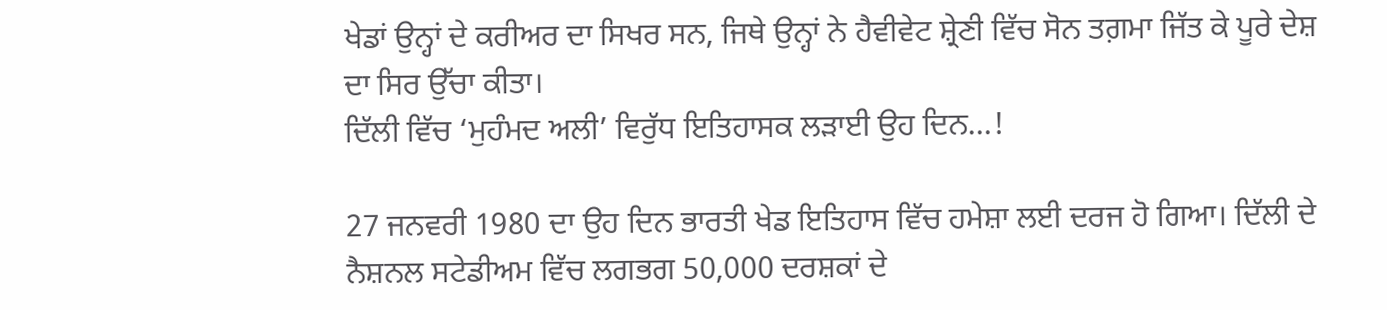ਖੇਡਾਂ ਉਨ੍ਹਾਂ ਦੇ ਕਰੀਅਰ ਦਾ ਸਿਖਰ ਸਨ, ਜਿਥੇ ਉਨ੍ਹਾਂ ਨੇ ਹੈਵੀਵੇਟ ਸ਼੍ਰੇਣੀ ਵਿੱਚ ਸੋਨ ਤਗ਼ਮਾ ਜਿੱਤ ਕੇ ਪੂਰੇ ਦੇਸ਼ ਦਾ ਸਿਰ ਉੱਚਾ ਕੀਤਾ।
ਦਿੱਲੀ ਵਿੱਚ ‘ਮੁਹੰਮਦ ਅਲੀ’ ਵਿਰੁੱਧ ਇਤਿਹਾਸਕ ਲੜਾਈ ਉਹ ਦਿਨ…!

27 ਜਨਵਰੀ 1980 ਦਾ ਉਹ ਦਿਨ ਭਾਰਤੀ ਖੇਡ ਇਤਿਹਾਸ ਵਿੱਚ ਹਮੇਸ਼ਾ ਲਈ ਦਰਜ ਹੋ ਗਿਆ। ਦਿੱਲੀ ਦੇ ਨੈਸ਼ਨਲ ਸਟੇਡੀਅਮ ਵਿੱਚ ਲਗਭਗ 50,000 ਦਰਸ਼ਕਾਂ ਦੇ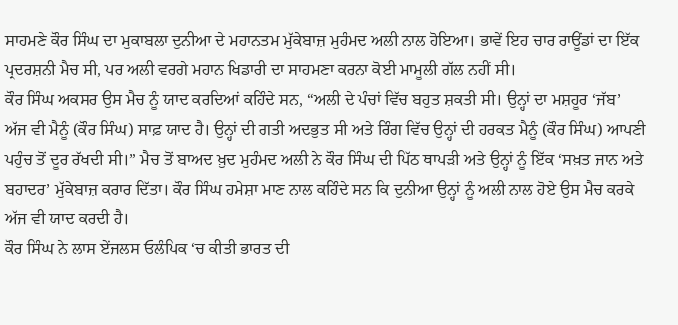ਸਾਹਮਣੇ ਕੌਰ ਸਿੰਘ ਦਾ ਮੁਕਾਬਲਾ ਦੁਨੀਆ ਦੇ ਮਹਾਨਤਮ ਮੁੱਕੇਬਾਜ਼ ਮੁਹੰਮਦ ਅਲੀ ਨਾਲ ਹੋਇਆ। ਭਾਵੇਂ ਇਹ ਚਾਰ ਰਾਊਂਡਾਂ ਦਾ ਇੱਕ ਪ੍ਰਦਰਸ਼ਨੀ ਮੈਚ ਸੀ, ਪਰ ਅਲੀ ਵਰਗੇ ਮਹਾਨ ਖਿਡਾਰੀ ਦਾ ਸਾਹਮਣਾ ਕਰਨਾ ਕੋਈ ਮਾਮੂਲੀ ਗੱਲ ਨਹੀਂ ਸੀ।
ਕੌਰ ਸਿੰਘ ਅਕਸਰ ਉਸ ਮੈਚ ਨੂੰ ਯਾਦ ਕਰਦਿਆਂ ਕਹਿੰਦੇ ਸਨ, “ਅਲੀ ਦੇ ਪੰਚਾਂ ਵਿੱਚ ਬਹੁਤ ਸ਼ਕਤੀ ਸੀ। ਉਨ੍ਹਾਂ ਦਾ ਮਸ਼ਹੂਰ ‘ਜੱਬ’ ਅੱਜ ਵੀ ਮੈਨੂੰ (ਕੌਰ ਸਿੰਘ) ਸਾਫ਼ ਯਾਦ ਹੈ। ਉਨ੍ਹਾਂ ਦੀ ਗਤੀ ਅਦਭੁਤ ਸੀ ਅਤੇ ਰਿੰਗ ਵਿੱਚ ਉਨ੍ਹਾਂ ਦੀ ਹਰਕਤ ਮੈਨੂੰ (ਕੌਰ ਸਿੰਘ) ਆਪਣੀ ਪਹੁੰਚ ਤੋਂ ਦੂਰ ਰੱਖਦੀ ਸੀ।” ਮੈਚ ਤੋਂ ਬਾਅਦ ਖ਼ੁਦ ਮੁਹੰਮਦ ਅਲੀ ਨੇ ਕੌਰ ਸਿੰਘ ਦੀ ਪਿੱਠ ਥਾਪੜੀ ਅਤੇ ਉਨ੍ਹਾਂ ਨੂੰ ਇੱਕ ‘ਸਖ਼ਤ ਜਾਨ ਅਤੇ ਬਹਾਦਰ’ ਮੁੱਕੇਬਾਜ਼ ਕਰਾਰ ਦਿੱਤਾ। ਕੌਰ ਸਿੰਘ ਹਮੇਸ਼ਾ ਮਾਣ ਨਾਲ ਕਹਿੰਦੇ ਸਨ ਕਿ ਦੁਨੀਆ ਉਨ੍ਹਾਂ ਨੂੰ ਅਲੀ ਨਾਲ ਹੋਏ ਉਸ ਮੈਚ ਕਰਕੇ ਅੱਜ ਵੀ ਯਾਦ ਕਰਦੀ ਹੈ।
ਕੌਰ ਸਿੰਘ ਨੇ ਲਾਸ ਏਂਜਲਸ ਓਲੰਪਿਕ ‘ਚ ਕੀਤੀ ਭਾਰਤ ਦੀ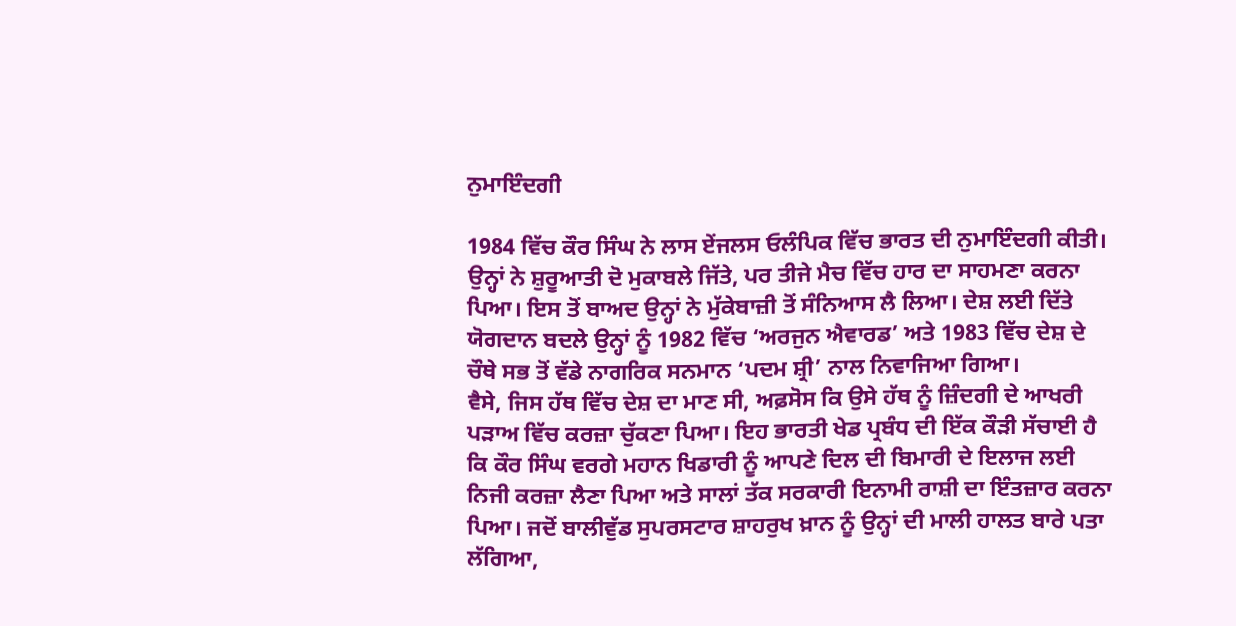ਨੁਮਾਇੰਦਗੀ

1984 ਵਿੱਚ ਕੌਰ ਸਿੰਘ ਨੇ ਲਾਸ ਏਂਜਲਸ ਓਲੰਪਿਕ ਵਿੱਚ ਭਾਰਤ ਦੀ ਨੁਮਾਇੰਦਗੀ ਕੀਤੀ। ਉਨ੍ਹਾਂ ਨੇ ਸ਼ੁਰੂਆਤੀ ਦੋ ਮੁਕਾਬਲੇ ਜਿੱਤੇ, ਪਰ ਤੀਜੇ ਮੈਚ ਵਿੱਚ ਹਾਰ ਦਾ ਸਾਹਮਣਾ ਕਰਨਾ ਪਿਆ। ਇਸ ਤੋਂ ਬਾਅਦ ਉਨ੍ਹਾਂ ਨੇ ਮੁੱਕੇਬਾਜ਼ੀ ਤੋਂ ਸੰਨਿਆਸ ਲੈ ਲਿਆ। ਦੇਸ਼ ਲਈ ਦਿੱਤੇ ਯੋਗਦਾਨ ਬਦਲੇ ਉਨ੍ਹਾਂ ਨੂੰ 1982 ਵਿੱਚ ‘ਅਰਜੁਨ ਐਵਾਰਡ’ ਅਤੇ 1983 ਵਿੱਚ ਦੇਸ਼ ਦੇ ਚੌਥੇ ਸਭ ਤੋਂ ਵੱਡੇ ਨਾਗਰਿਕ ਸਨਮਾਨ ‘ਪਦਮ ਸ਼੍ਰੀ’ ਨਾਲ ਨਿਵਾਜਿਆ ਗਿਆ।
ਵੈਸੇ, ਜਿਸ ਹੱਥ ਵਿੱਚ ਦੇਸ਼ ਦਾ ਮਾਣ ਸੀ, ਅਫ਼ਸੋਸ ਕਿ ਉਸੇ ਹੱਥ ਨੂੰ ਜ਼ਿੰਦਗੀ ਦੇ ਆਖਰੀ ਪੜਾਅ ਵਿੱਚ ਕਰਜ਼ਾ ਚੁੱਕਣਾ ਪਿਆ। ਇਹ ਭਾਰਤੀ ਖੇਡ ਪ੍ਰਬੰਧ ਦੀ ਇੱਕ ਕੌੜੀ ਸੱਚਾਈ ਹੈ ਕਿ ਕੌਰ ਸਿੰਘ ਵਰਗੇ ਮਹਾਨ ਖਿਡਾਰੀ ਨੂੰ ਆਪਣੇ ਦਿਲ ਦੀ ਬਿਮਾਰੀ ਦੇ ਇਲਾਜ ਲਈ ਨਿਜੀ ਕਰਜ਼ਾ ਲੈਣਾ ਪਿਆ ਅਤੇ ਸਾਲਾਂ ਤੱਕ ਸਰਕਾਰੀ ਇਨਾਮੀ ਰਾਸ਼ੀ ਦਾ ਇੰਤਜ਼ਾਰ ਕਰਨਾ ਪਿਆ। ਜਦੋਂ ਬਾਲੀਵੁੱਡ ਸੁਪਰਸਟਾਰ ਸ਼ਾਹਰੁਖ ਖ਼ਾਨ ਨੂੰ ਉਨ੍ਹਾਂ ਦੀ ਮਾਲੀ ਹਾਲਤ ਬਾਰੇ ਪਤਾ ਲੱਗਿਆ,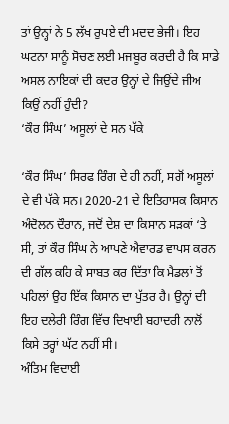ਤਾਂ ਉਨ੍ਹਾਂ ਨੇ 5 ਲੱਖ ਰੁਪਏ ਦੀ ਮਦਦ ਭੇਜੀ। ਇਹ ਘਟਨਾ ਸਾਨੂੰ ਸੋਚਣ ਲਈ ਮਜਬੂਰ ਕਰਦੀ ਹੈ ਕਿ ਸਾਡੇ ਅਸਲ ਨਾਇਕਾਂ ਦੀ ਕਦਰ ਉਨ੍ਹਾਂ ਦੇ ਜਿਉਂਦੇ ਜੀਅ ਕਿਉਂ ਨਹੀਂ ਹੁੰਦੀ?
‘ਕੌਰ ਸਿੰਘ’ ਅਸੂਲਾਂ ਦੇ ਸਨ ਪੱਕੇ

‘ਕੌਰ ਸਿੰਘ’ ਸਿਰਫ ਰਿੰਗ ਦੇ ਹੀ ਨਹੀਂ, ਸਗੋਂ ਅਸੂਲਾਂ ਦੇ ਵੀ ਪੱਕੇ ਸਨ। 2020-21 ਦੇ ਇਤਿਹਾਸਕ ਕਿਸਾਨ ਅੰਦੋਲਨ ਦੌਰਾਨ, ਜਦੋਂ ਦੇਸ਼ ਦਾ ਕਿਸਾਨ ਸੜਕਾਂ ‘ਤੇ ਸੀ, ਤਾਂ ਕੌਰ ਸਿੰਘ ਨੇ ਆਪਣੇ ਐਵਾਰਡ ਵਾਪਸ ਕਰਨ ਦੀ ਗੱਲ ਕਹਿ ਕੇ ਸਾਬਤ ਕਰ ਦਿੱਤਾ ਕਿ ਮੈਡਲਾਂ ਤੋਂ ਪਹਿਲਾਂ ਉਹ ਇੱਕ ਕਿਸਾਨ ਦਾ ਪੁੱਤਰ ਹੈ। ਉਨ੍ਹਾਂ ਦੀ ਇਹ ਦਲੇਰੀ ਰਿੰਗ ਵਿੱਚ ਦਿਖਾਈ ਬਹਾਦਰੀ ਨਾਲੋਂ ਕਿਸੇ ਤਰ੍ਹਾਂ ਘੱਟ ਨਹੀਂ ਸੀ।
ਅੰਤਿਮ ਵਿਦਾਈ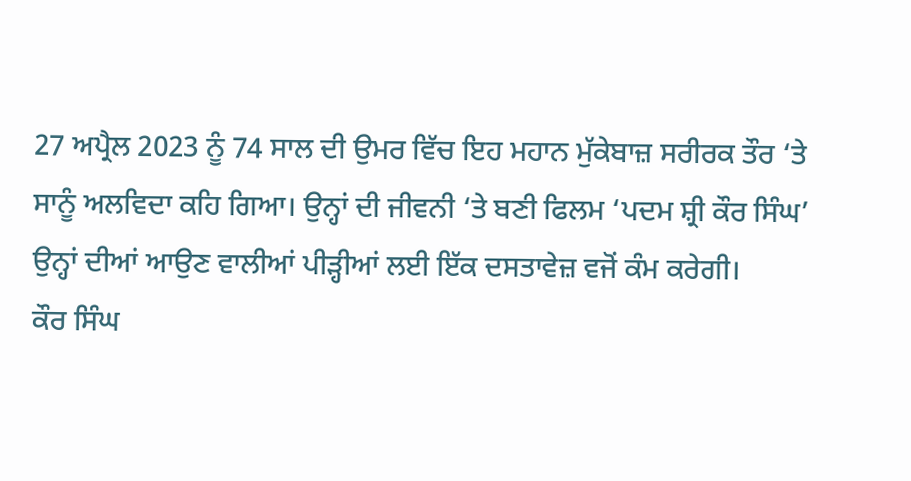27 ਅਪ੍ਰੈਲ 2023 ਨੂੰ 74 ਸਾਲ ਦੀ ਉਮਰ ਵਿੱਚ ਇਹ ਮਹਾਨ ਮੁੱਕੇਬਾਜ਼ ਸਰੀਰਕ ਤੌਰ ‘ਤੇ ਸਾਨੂੰ ਅਲਵਿਦਾ ਕਹਿ ਗਿਆ। ਉਨ੍ਹਾਂ ਦੀ ਜੀਵਨੀ ‘ਤੇ ਬਣੀ ਫਿਲਮ ‘ਪਦਮ ਸ਼੍ਰੀ ਕੌਰ ਸਿੰਘ’ ਉਨ੍ਹਾਂ ਦੀਆਂ ਆਉਣ ਵਾਲੀਆਂ ਪੀੜ੍ਹੀਆਂ ਲਈ ਇੱਕ ਦਸਤਾਵੇਜ਼ ਵਜੋਂ ਕੰਮ ਕਰੇਗੀ।
ਕੌਰ ਸਿੰਘ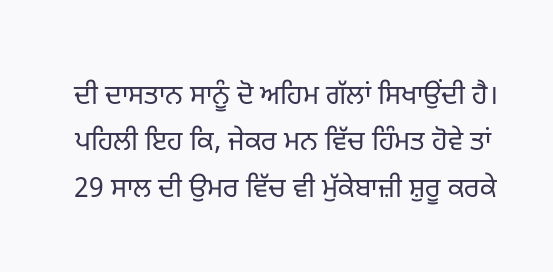ਦੀ ਦਾਸਤਾਨ ਸਾਨੂੰ ਦੋ ਅਹਿਮ ਗੱਲਾਂ ਸਿਖਾਉਂਦੀ ਹੈ। ਪਹਿਲੀ ਇਹ ਕਿ, ਜੇਕਰ ਮਨ ਵਿੱਚ ਹਿੰਮਤ ਹੋਵੇ ਤਾਂ 29 ਸਾਲ ਦੀ ਉਮਰ ਵਿੱਚ ਵੀ ਮੁੱਕੇਬਾਜ਼ੀ ਸ਼ੁਰੂ ਕਰਕੇ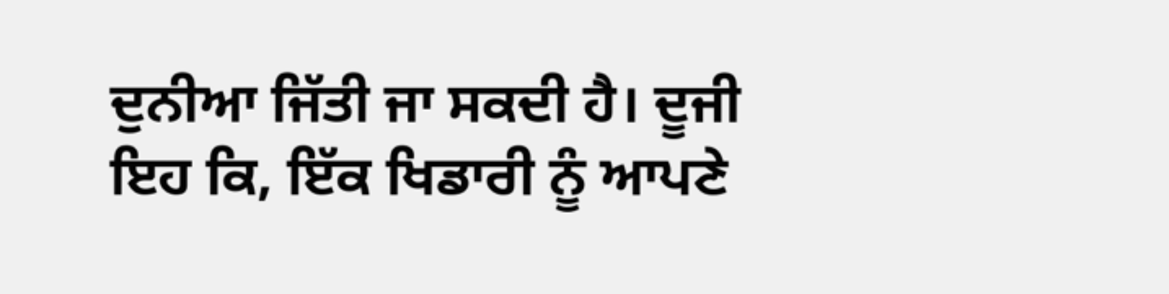ਦੁਨੀਆ ਜਿੱਤੀ ਜਾ ਸਕਦੀ ਹੈ। ਦੂਜੀ ਇਹ ਕਿ, ਇੱਕ ਖਿਡਾਰੀ ਨੂੰ ਆਪਣੇ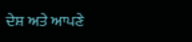ਦੇਸ਼ ਅਤੇ ਆਪਣੇ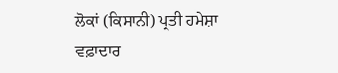ਲੋਕਾਂ (ਕਿਸਾਨੀ) ਪ੍ਰਤੀ ਹਮੇਸ਼ਾ ਵਫ਼ਾਦਾਰ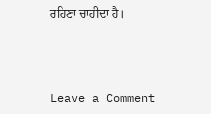ਰਹਿਣਾ ਚਾਹੀਦਾ ਹੈ।



Leave a Comment